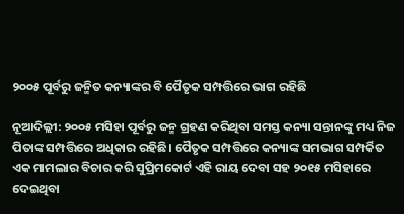୨୦୦୫ ପୂର୍ବରୁ ଜନ୍ମିତ କନ୍ୟାଙ୍କର ବି ପୈତୃକ ସମ୍ପତ୍ତିରେ ଭାଗ ରହିଛି

ନୂଆଦିଲ୍ଲୀ: ୨୦୦୫ ମସିହା ପୂର୍ବରୁ ଜନ୍ମ ଗ୍ରହଣ କରିଥିବା ସମସ୍ତ କନ୍ୟା ସନ୍ତାନଙ୍କୁ ମଧ୍ୟ ନିଜ ପିତାଙ୍କ ସମ୍ପତ୍ତିରେ ଅଧିକାର ରହିଛି। ପୈତୃକ ସମ୍ପତ୍ତିରେ କନ୍ୟାଙ୍କ ସମଭାଗ ସମ୍ପର୍କିତ ଏକ ମାମଲାର ବିଚାର କରି ସୁପ୍ରିମକୋର୍ଟ ଏହି ରାୟ ଦେବା ସହ ୨୦୧୫ ମସିହାରେ ଦେଇଥିବା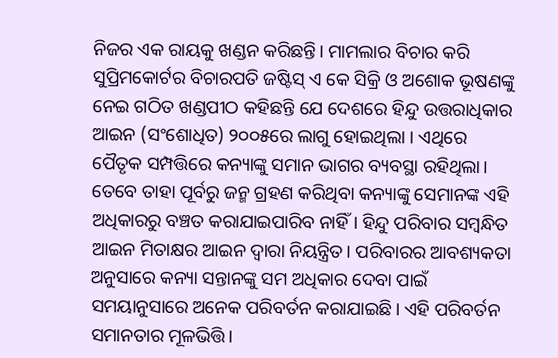ନିଜର ଏକ ରାୟକୁ ଖଣ୍ଡନ କରିଛନ୍ତି। ମାମଲାର ବିଚାର କରି ସୁପ୍ରିମକୋର୍ଟର ବିଚାରପତି ଜଷ୍ଟିସ୍‌ ଏ କେ ସିକ୍ରି ଓ ଅଶୋକ ଭୂଷଣଙ୍କୁ ନେଇ ଗଠିତ ଖଣ୍ଡପୀଠ କହିଛନ୍ତି ଯେ ଦେଶରେ ହିନ୍ଦୁ ଉତ୍ତରାଧିକାର ଆଇନ (ସଂଶୋଧିତ) ୨୦୦୫ରେ ଲାଗୁ ହୋଇଥିଲା । ଏଥିରେ ପୈତୃକ ସମ୍ପତ୍ତିରେ କନ୍ୟାଙ୍କୁ ସମାନ ଭାଗର ବ୍ୟବସ୍ଥା ରହିଥିଲା। ତେବେ ତାହା ପୂର୍ବରୁ ଜନ୍ମ ଗ୍ରହଣ କରିଥିବା କନ୍ୟାଙ୍କୁ ସେମାନଙ୍କ ଏହି ଅଧିକାରରୁ ବଞ୍ଚତ କରାଯାଇପାରିବ ନାହିଁ। ହିନ୍ଦୁ ପରିବାର ସମ୍ବନ୍ଧିତ ଆଇନ ମିତାକ୍ଷର ଆଇନ ଦ୍ୱାରା ନିୟନ୍ତ୍ରିତ। ପରିବାରର ଆବଶ୍ୟକତା ଅନୁସାରେ କନ୍ୟା ସନ୍ତାନଙ୍କୁ ସମ ଅଧିକାର ଦେବା ପାଇଁ ସମୟାନୁସାରେ ଅନେକ ପରିବର୍ତନ କରାଯାଇଛି। ଏହି ପରିବର୍ତନ ସମାନତାର ମୂଳଭିତ୍ତି।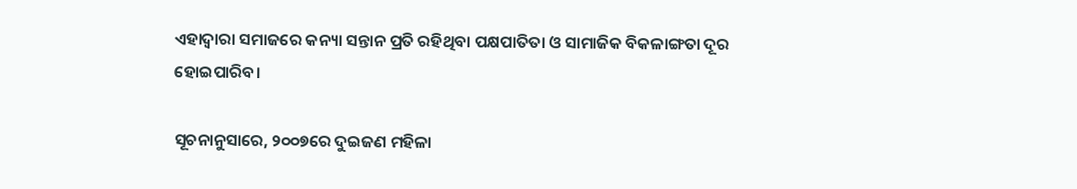ଏହାଦ୍ୱାରା ସମାଜରେ କନ୍ୟା ସନ୍ତାନ ପ୍ରତି ରହିଥିବା ପକ୍ଷପାତିତା ଓ ସାମାଜିକ ବିକଳାଙ୍ଗତା ଦୂର ହୋଇପାରିବ।

ସୂଚନାନୁସାରେ, ୨୦୦୭ରେ ଦୁଇଜଣ ମହିଳା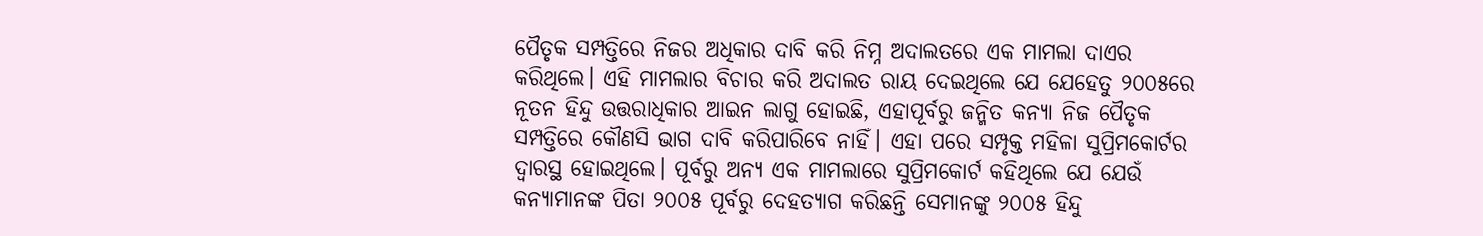ପୈତୃକ ସମ୍ପତ୍ତିରେ ନିଜର ଅଧିକାର ଦାବି କରି ନିମ୍ନ ଅଦାଲତରେ ଏକ ମାମଲା ଦାଏର କରିଥିଲେ। ଏହି ମାମଲାର ବିଚାର କରି ଅଦାଲତ ରାୟ ଦେଇଥିଲେ ଯେ ଯେହେତୁ ୨୦୦୫ରେ ନୂତନ ହିନ୍ଦୁ ଉତ୍ତରାଧିକାର ଆଇନ ଲାଗୁ ହୋଇଛି, ଏହାପୂର୍ବରୁ ଜନ୍ମିତ କନ୍ୟା ନିଜ ପୈତୃକ ସମ୍ପତ୍ତିରେ କୌଣସି ଭାଗ ଦାବି କରିପାରିବେ ନାହିଁ। ଏହା ପରେ ସମ୍ପୃକ୍ତ ମହିଳା ସୁପ୍ରିମକୋର୍ଟର ଦ୍ୱାରସ୍ଥ ହୋଇଥିଲେ। ପୂର୍ବରୁ ଅନ୍ୟ ଏକ ମାମଲାରେ ସୁପ୍ରିମକୋର୍ଟ କହିଥିଲେ ଯେ ଯେଉଁ କନ୍ୟାମାନଙ୍କ ପିତା ୨୦୦୫ ପୂର୍ବରୁ ଦେହତ୍ୟାଗ କରିଛନ୍ତି ସେମାନଙ୍କୁ ୨୦୦୫ ହିନ୍ଦୁ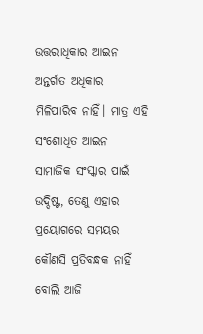ଉତ୍ତରାଧିକାର ଆଇନ ଅନ୍ତର୍ଗତ ଅଧିକାର ମିଳିପାରିବ ନାହିଁ। ମାତ୍ର ଏହି ସଂଶୋଧିତ ଆଇନ ସାମାଜିକ ସଂସ୍କାର ପାଇଁ ଉଦ୍ଦିଷ୍ଟ, ତେଣୁ ଏହାର ପ୍ରୟୋଗରେ ସମୟର କୌଣସି ପ୍ରତିବନ୍ଧକ ନାହିଁ ବୋଲି ଆଜି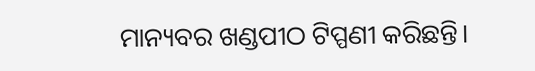ମାନ୍ୟବର ଖଣ୍ଡପୀଠ ଟିପ୍ପଣୀ କରିଛନ୍ତି।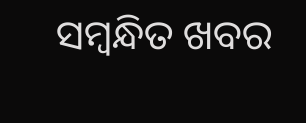ସମ୍ବନ୍ଧିତ ଖବର